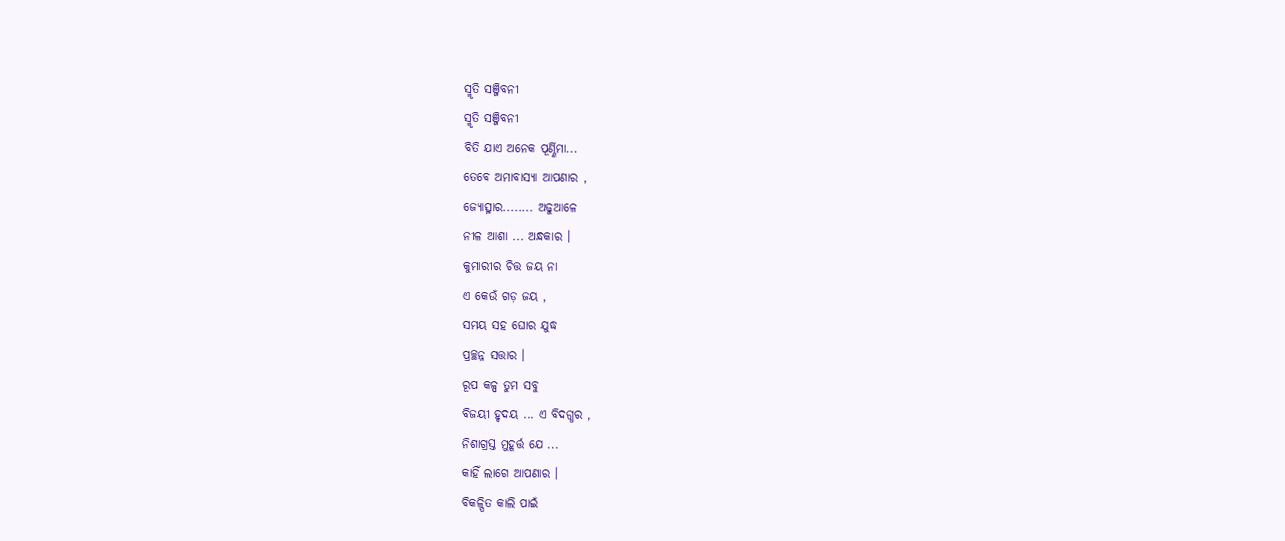ସ୍ମୃତି ସଞ୍ଜିବନୀ
ସ୍ମୃତି ସଞ୍ଜିବନୀ
ବିତି ଯାଏ ଅନେକ ପୂର୍ଣ୍ଣିମା...
ତେବେ ଅମାବାସ୍ୟା ଆପଣାର ,
ଜ୍ୟୋତ୍ସ୍ନାର........ ଅଢୁଆଳେ
ନୀଳ ଆଶା ... ଅନ୍ଧକାର ।
କୁମାରୀର ଚିତ୍ତ ଜୟ ନା
ଏ କେଉଁ ଗଡ଼ ଜୟ ,
ସମୟ ସହ ଘୋର ଯୁଦ୍ଧ
ପ୍ରଚ୍ଛନ୍ନ ସତ୍ତାର ।
ରୂପ କଳ୍ପ ତୁମ ସବୁ
ବିଜୟୀ ହୃଦୟ ... ଏ ବିଦଗ୍ଧର ,
ନିଶାଗ୍ରସ୍ତ ମୁହୂର୍ତ୍ତ ଯେ ...
କାହିଁ ଲାଗେ ଆପଣାର ।
ବିକଳ୍ପିତ କାଲି ପାଇଁ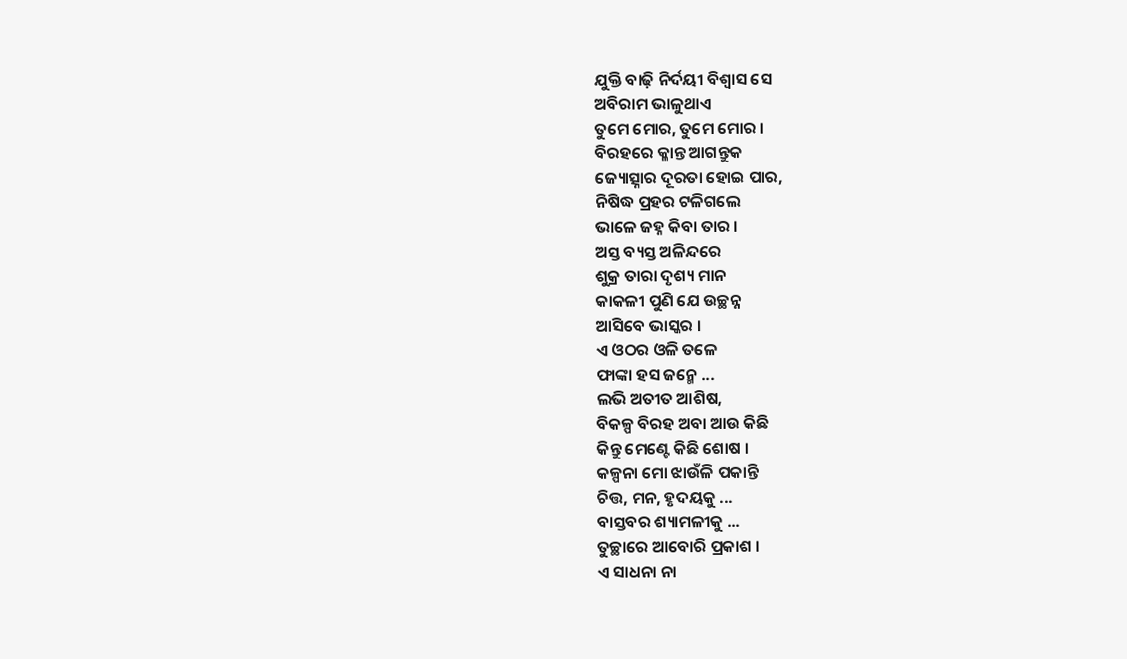ଯୁକ୍ତି ବାଢ଼ି ନିର୍ଦୟୀ ବିଶ୍ୱାସ ସେ
ଅବିରାମ ଭାଳୁଥାଏ
ତୁମେ ମୋର, ତୁମେ ମୋର ।
ବିରହରେ କ୍ଳାନ୍ତ ଆଗନ୍ତୁକ
ଜ୍ୟୋତ୍ସ୍ନାର ଦୂରତା ହୋଇ ପାର,
ନିଷିଦ୍ଧ ପ୍ରହର ଟଳିଗଲେ
ଭାଳେ ଜହ୍ନ କିବା ତାର ।
ଅସ୍ତ ବ୍ୟସ୍ତ ଅଳିନ୍ଦରେ
ଶୁକ୍ର ତାରା ଦୃଶ୍ୟ ମାନ
କାକଳୀ ପୁଣି ଯେ ଉଚ୍ଛନ୍ନ
ଆସିବେ ଭାସ୍କର ।
ଏ ଓଠର ଓଳି ତଳେ
ଫାଙ୍କା ହସ ଜନ୍ମେ ...
ଲଭି ଅତୀତ ଆଶିଷ,
ବିକଳ୍ପ ବିରହ ଅବା ଆଉ କିଛି
କିନ୍ତୁ ମେଣ୍ଟେ କିଛି ଶୋଷ ।
କଳ୍ପନା ମୋ ଝାଉଁଳି ପକାନ୍ତି
ଚିତ୍ତ, ମନ, ହୃଦୟକୁ ...
ବାସ୍ତବର ଶ୍ୟାମଳୀକୁ ...
ତୁଚ୍ଛାରେ ଆବୋରି ପ୍ରକାଶ ।
ଏ ସାଧନା ନା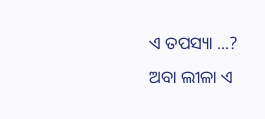ଏ ତପସ୍ୟା ...?
ଅବା ଲୀଳା ଏ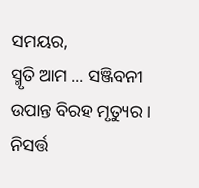ସମୟର,
ସ୍ମୃତି ଆମ ... ସଞ୍ଜିବନୀ
ଉପାନ୍ତ ବିରହ ମୃତ୍ୟୁର ।
ନିସର୍ତ୍ତ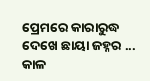ପ୍ରେମରେ କାରାରୁଦ୍ଧ
ଦେଖେ ଛାୟା ଜହ୍ନର ...
କାଳ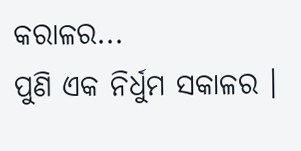କରାଳର...
ପୁଣି ଏକ ନିର୍ଧୁମ ସକାଳର ।